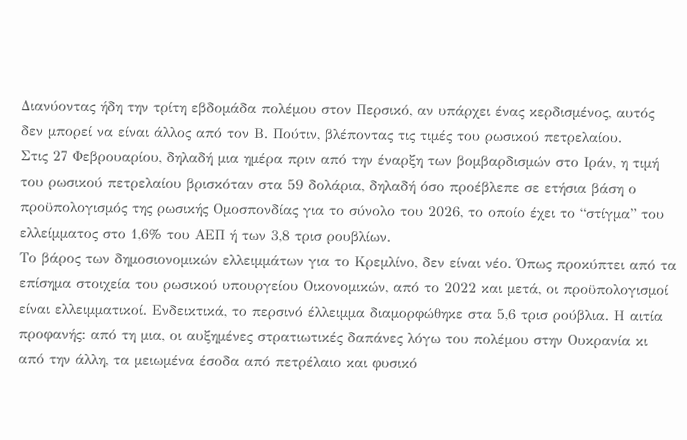Διανύοντας ήδη την τρίτη εβδομάδα πολέμου στον Περσικό, αν υπάρχει ένας κερδισμένος, αυτός δεν μπορεί να είναι άλλος από τον Β. Πούτιν, βλέποντας τις τιμές του ρωσικού πετρελαίου.
Στις 27 Φεβρουαρίου, δηλαδή μια ημέρα πριν από την έναρξη των βομβαρδισμών στο Ιράν, η τιμή του ρωσικού πετρελαίου βρισκόταν στα 59 δολάρια, δηλαδή όσο προέβλεπε σε ετήσια βάση ο προϋπολογισμός της ρωσικής Ομοσπονδίας για το σύνολο του 2026, το οποίο έχει το “στίγμα” του ελλείμματος στο 1,6% του ΑΕΠ ή των 3,8 τρισ ρουβλίων.
Το βάρος των δημοσιονομικών ελλειμμάτων για το Κρεμλίνο, δεν είναι νέο. Όπως προκύπτει από τα επίσημα στοιχεία του ρωσικού υπουργείου Οικονομικών, από το 2022 και μετά, οι προϋπολογισμοί είναι ελλειμματικοί. Ενδεικτικά, το περσινό έλλειμμα διαμορφώθηκε στα 5,6 τρισ ρούβλια. Η αιτία προφανής: από τη μια, οι αυξημένες στρατιωτικές δαπάνες λόγω του πολέμου στην Ουκρανία κι από την άλλη, τα μειωμένα έσοδα από πετρέλαιο και φυσικό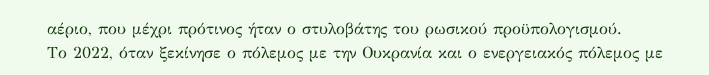αέριο, που μέχρι πρότινος ήταν ο στυλοβάτης του ρωσικού προϋπολογισμού.
Το 2022, όταν ξεκίνησε ο πόλεμος με την Ουκρανία και ο ενεργειακός πόλεμος με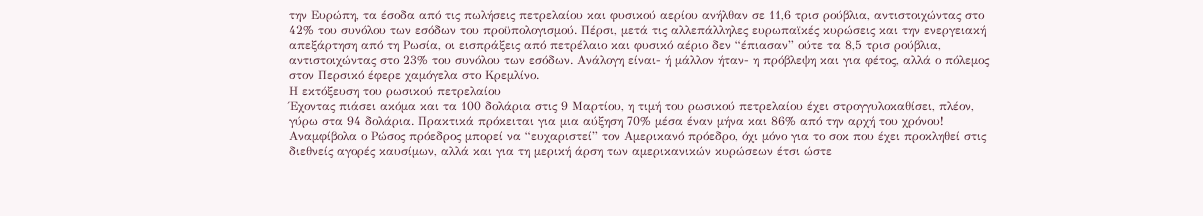την Ευρώπη, τα έσοδα από τις πωλήσεις πετρελαίου και φυσικού αερίου ανήλθαν σε 11,6 τρισ ρούβλια, αντιστοιχώντας στο 42% του συνόλου των εσόδων του προϋπολογισμού. Πέρσι, μετά τις αλλεπάλληλες ευρωπαϊκές κυρώσεις και την ενεργειακή απεξάρτηση από τη Ρωσία, οι εισπράξεις από πετρέλαιο και φυσικό αέριο δεν “έπιασαν” ούτε τα 8,5 τρισ ρούβλια, αντιστοιχώντας στο 23% του συνόλου των εσόδων. Ανάλογη είναι- ή μάλλον ήταν- η πρόβλεψη και για φέτος, αλλά ο πόλεμος στον Περσικό έφερε χαμόγελα στο Κρεμλίνο.
Η εκτόξευση του ρωσικού πετρελαίου
Έχοντας πιάσει ακόμα και τα 100 δολάρια στις 9 Μαρτίου, η τιμή του ρωσικού πετρελαίου έχει στρογγυλοκαθίσει, πλέον, γύρω στα 94 δολάρια. Πρακτικά πρόκειται για μια αύξηση 70% μέσα έναν μήνα και 86% από την αρχή του χρόνου!
Αναμφίβολα ο Ρώσος πρόεδρος μπορεί να “ευχαριστεί” τον Αμερικανό πρόεδρο, όχι μόνο για το σοκ που έχει προκληθεί στις διεθνείς αγορές καυσίμων, αλλά και για τη μερική άρση των αμερικανικών κυρώσεων έτσι ώστε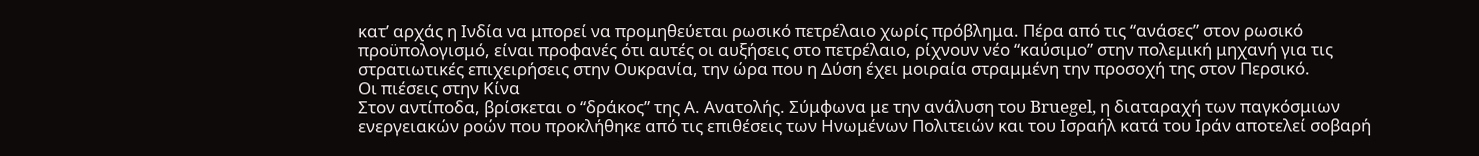κατ’ αρχάς η Ινδία να μπορεί να προμηθεύεται ρωσικό πετρέλαιο χωρίς πρόβλημα. Πέρα από τις “ανάσες” στον ρωσικό προϋπολογισμό, είναι προφανές ότι αυτές οι αυξήσεις στο πετρέλαιο, ρίχνουν νέο “καύσιμο” στην πολεμική μηχανή για τις στρατιωτικές επιχειρήσεις στην Ουκρανία, την ώρα που η Δύση έχει μοιραία στραμμένη την προσοχή της στον Περσικό.
Οι πιέσεις στην Κίνα
Στον αντίποδα, βρίσκεται ο “δράκος” της Α. Ανατολής. Σύμφωνα με την ανάλυση του Bruegel, η διαταραχή των παγκόσμιων ενεργειακών ροών που προκλήθηκε από τις επιθέσεις των Ηνωμένων Πολιτειών και του Ισραήλ κατά του Ιράν αποτελεί σοβαρή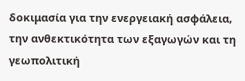δοκιμασία για την ενεργειακή ασφάλεια, την ανθεκτικότητα των εξαγωγών και τη γεωπολιτική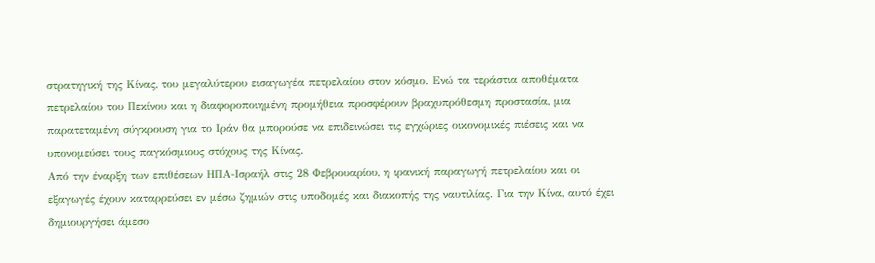στρατηγική της Κίνας, του μεγαλύτερου εισαγωγέα πετρελαίου στον κόσμο. Ενώ τα τεράστια αποθέματα πετρελαίου του Πεκίνου και η διαφοροποιημένη προμήθεια προσφέρουν βραχυπρόθεσμη προστασία, μια παρατεταμένη σύγκρουση για το Ιράν θα μπορούσε να επιδεινώσει τις εγχώριες οικονομικές πιέσεις και να υπονομεύσει τους παγκόσμιους στόχους της Κίνας.
Από την έναρξη των επιθέσεων ΗΠΑ-Ισραήλ στις 28 Φεβρουαρίου, η ιρανική παραγωγή πετρελαίου και οι εξαγωγές έχουν καταρρεύσει εν μέσω ζημιών στις υποδομές και διακοπής της ναυτιλίας. Για την Κίνα, αυτό έχει δημιουργήσει άμεσο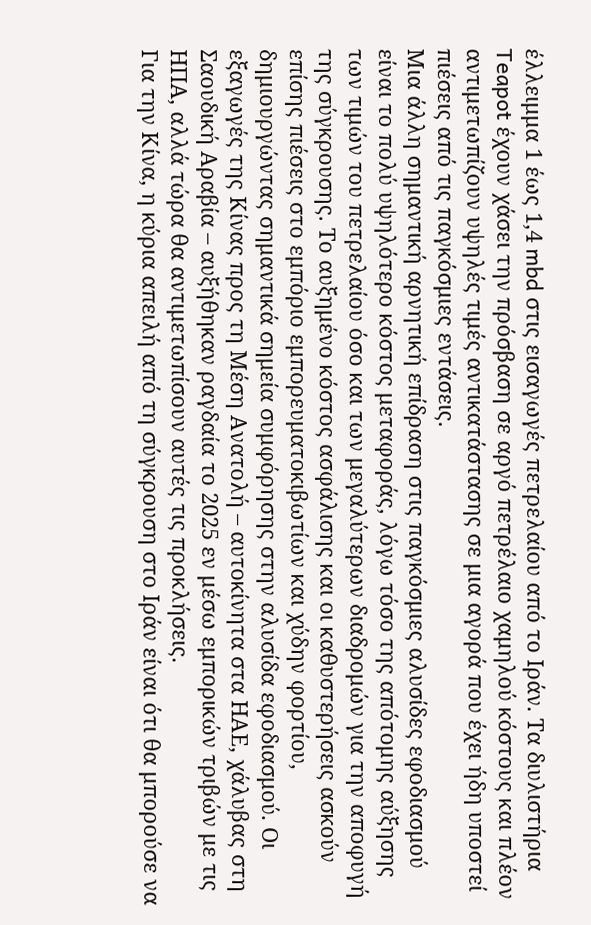έλλειμμα 1 έως 1,4 mbd στις εισαγωγές πετρελαίου από το Ιράν. Τα διυλιστήρια Teapot έχουν χάσει την πρόσβαση σε αργό πετρέλαιο χαμηλού κόστους και πλέον αντιμετωπίζουν υψηλές τιμές αντικατάστασης σε μια αγορά που έχει ήδη υποστεί πιέσεις από τις παγκόσμιες εντάσεις.
Μια άλλη σημαντική αρνητική επίδραση στις παγκόσμιες αλυσίδες εφοδιασμού είναι το πολύ υψηλότερο κόστος μεταφοράς, λόγω τόσο της απότομης αύξησης των τιμών του πετρελαίου όσο και των μεγαλύτερων διαδρομών για την αποφυγή της σύγκρουσης. Το αυξημένο κόστος ασφάλισης και οι καθυστερήσεις ασκούν επίσης πιέσεις στο εμπόριο εμπορευματοκιβωτίων και χύδην φορτίου, δημιουργώντας σημαντικά σημεία συμφόρησης στην αλυσίδα εφοδιασμού. Οι εξαγωγές της Κίνας προς τη Μέση Ανατολή – αυτοκίνητα στα ΗΑΕ, χάλυβας στη Σαουδική Αραβία – αυξήθηκαν ραγδαία το 2025 εν μέσω εμπορικών τριβών με τις ΗΠΑ, αλλά τώρα θα αντιμετωπίσουν αυτές τις προκλήσεις.
Για την Κίνα, η κύρια απειλή από τη σύγκρουση στο Ιράν είναι ότι θα μπορούσε να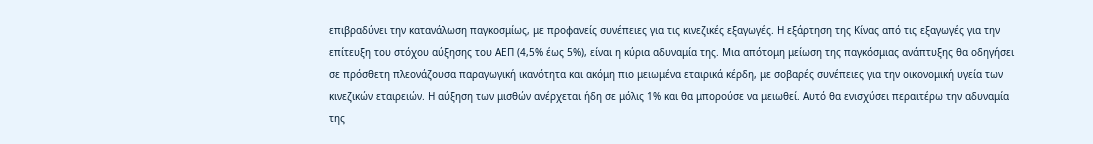επιβραδύνει την κατανάλωση παγκοσμίως, με προφανείς συνέπειες για τις κινεζικές εξαγωγές. Η εξάρτηση της Κίνας από τις εξαγωγές για την επίτευξη του στόχου αύξησης του ΑΕΠ (4,5% έως 5%), είναι η κύρια αδυναμία της. Μια απότομη μείωση της παγκόσμιας ανάπτυξης θα οδηγήσει σε πρόσθετη πλεονάζουσα παραγωγική ικανότητα και ακόμη πιο μειωμένα εταιρικά κέρδη, με σοβαρές συνέπειες για την οικονομική υγεία των κινεζικών εταιρειών. Η αύξηση των μισθών ανέρχεται ήδη σε μόλις 1% και θα μπορούσε να μειωθεί. Αυτό θα ενισχύσει περαιτέρω την αδυναμία της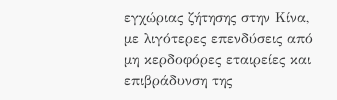εγχώριας ζήτησης στην Κίνα, με λιγότερες επενδύσεις από μη κερδοφόρες εταιρείες και επιβράδυνση της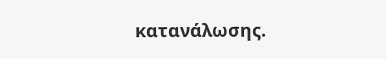κατανάλωσης.